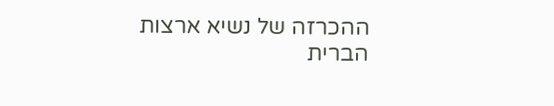ההכרזה של נשיא ארצות הברית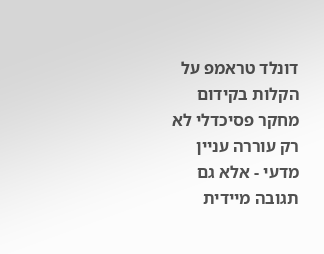דונלד טראמפ על הקלות בקידום מחקר פסיכדלי לא רק עוררה עניין מדעי - אלא גם תגובה מיידית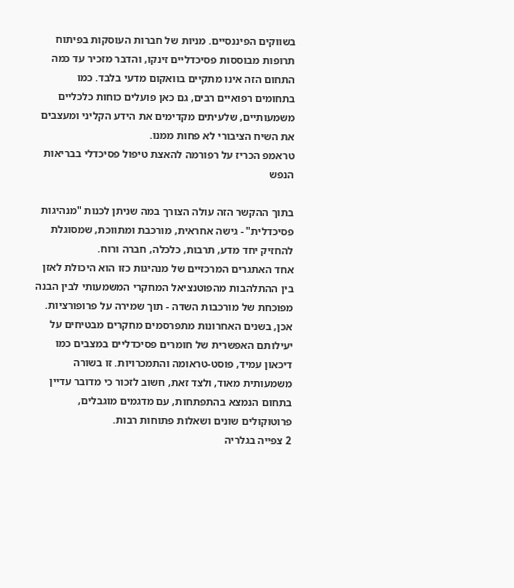בשווקים הפיננסיים. מניות של חברות העוסקות בפיתוח תרופות מבוססות פסיכדליים זינקו, והדבר מזכיר עד כמה התחום הזה אינו מתקיים בוואקום מדעי בלבד. כמו בתחומים רפואיים רבים, גם כאן פועלים כוחות כלכליים משמעותיים, שלעיתים מקדימים את הידע הקליני ומעצבים את השיח הציבורי לא פחות ממנו.
טראמפ הכריז על רפורמה להאצת טיפול פסיכדלי בבריאות הנפש

בתוך ההקשר הזה עולה הצורך במה שניתן לכנות "מנהיגות פסיכדלית" - גישה אחראית, מורכבת ומתווכת, שמסוגלת להחזיק יחד מדע, תרבות, כלכלה, חברה ורוח.
אחד האתגרים המרכזיים של מנהיגות כזו הוא היכולת לאזן בין ההתלהבות מהפוטנציאל המחקרי המשמעותי לבין הבנה מפוכחת של מורכבות השדה - תוך שמירה על פרופורציות. אכן, בשנים האחרונות מתפרסמים מחקרים מבטיחים על יעילותם האפשרית של חומרים פסיכדליים במצבים כמו דיכאון עמיד, פוסט-טראומה והתמכרויות. זו בשורה משמעותית מאוד, ולצד זאת, חשוב לזכור כי מדובר עדיין בתחום הנמצא בהתפתחות, עם מדגמים מוגבלים, פרוטוקולים שונים ושאלות פתוחות רבות.
2 צפייה בגלריה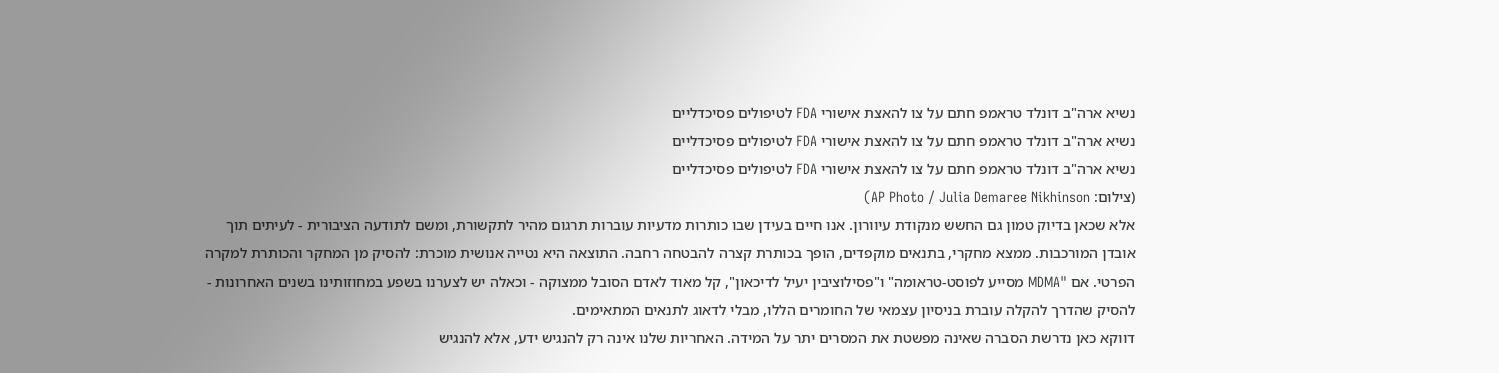נשיא ארה"ב דונלד טראמפ חתם על צו להאצת אישורי FDA לטיפולים פסיכדליים
נשיא ארה"ב דונלד טראמפ חתם על צו להאצת אישורי FDA לטיפולים פסיכדליים
נשיא ארה"ב דונלד טראמפ חתם על צו להאצת אישורי FDA לטיפולים פסיכדליים
(צילום: AP Photo / Julia Demaree Nikhinson)
אלא שכאן בדיוק טמון גם החשש מנקודת עיוורון. אנו חיים בעידן שבו כותרות מדעיות עוברות תרגום מהיר לתקשורת, ומשם לתודעה הציבורית - לעיתים תוך אובדן המורכבות. ממצא מחקרי, בתנאים מוקפדים, הופך בכותרת קצרה להבטחה רחבה. התוצאה היא נטייה אנושית מוכרת: להסיק מן המחקר והכותרת למקרה הפרטי. אם "MDMA מסייע לפוסט-טראומה" ו"פסילוציבין יעיל לדיכאון", קל מאוד לאדם הסובל ממצוקה - וכאלה יש לצערנו בשפע במחוזותינו בשנים האחרונות - להסיק שהדרך להקלה עוברת בניסיון עצמאי של החומרים הללו, מבלי לדאוג לתנאים המתאימים.
דווקא כאן נדרשת הסברה שאינה מפשטת את המסרים יתר על המידה. האחריות שלנו אינה רק להנגיש ידע, אלא להנגיש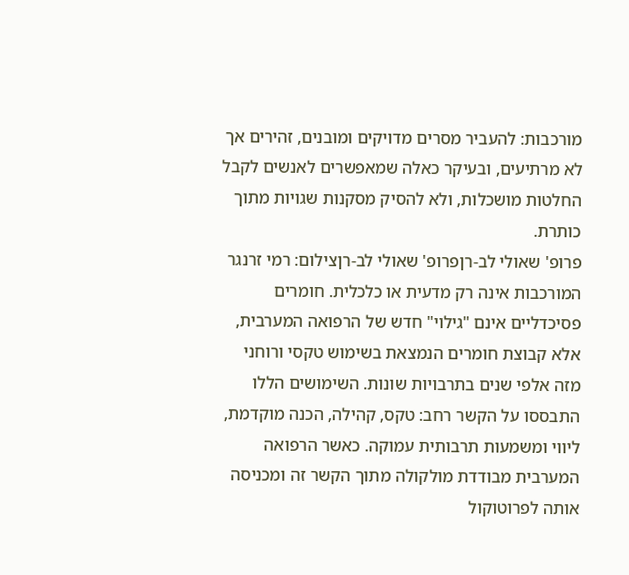מורכבות: להעביר מסרים מדויקים ומובנים, זהירים אך לא מרתיעים, ובעיקר כאלה שמאפשרים לאנשים לקבל החלטות מושכלות, ולא להסיק מסקנות שגויות מתוך כותרת.
פרופ' שאולי לב-רןפרופ' שאולי לב-רןצילום: רמי זרנגר
המורכבות אינה רק מדעית או כלכלית. חומרים פסיכדליים אינם "גילוי" חדש של הרפואה המערבית, אלא קבוצת חומרים הנמצאת בשימוש טקסי ורוחני מזה אלפי שנים בתרבויות שונות. השימושים הללו התבססו על הקשר רחב: טקס, קהילה, הכנה מוקדמת, ליווי ומשמעות תרבותית עמוקה. כאשר הרפואה המערבית מבודדת מולקולה מתוך הקשר זה ומכניסה אותה לפרוטוקול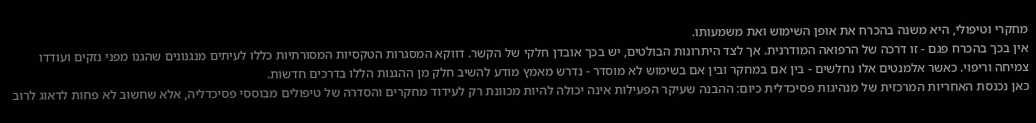מחקרי וטיפולי, היא משנה בהכרח את אופן השימוש ואת משמעותו.
אין בכך בהכרח פגם - זו דרכה של הרפואה המודרנית. אך לצד היתרונות הבולטים, יש בכך אובדן חלקי של הקשר. דווקא המסגרות הטקסיות המסורתיות כללו לעיתים מנגנונים שהגנו מפני נזקים ועודדו צמיחה וריפוי. כאשר אלמנטים אלו נחלשים - בין אם במחקר ובין אם בשימוש לא מוסדר - נדרש מאמץ מודע להשיב חלק מן ההגנות הללו בדרכים חדשות.
כאן נכנסת האחריות המרכזית של מנהיגות פסיכדלית כיום: ההבנה שעיקר הפעילות אינה יכולה להיות מכוונת רק לעידוד מחקרים והסדרה של טיפולים מבוססי פסיכדליה, אלא שחשוב לא פחות לדאוג לרוב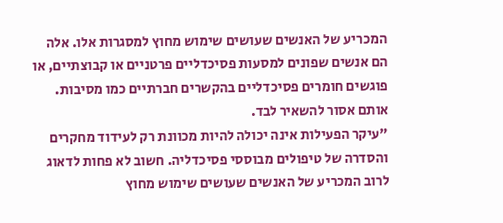המכריע של האנשים שעושים שימוש מחוץ למסגרות אלו. אלה הם אנשים שפונים למסעות פסיכדליים פרטניים או קבוצתיים, או פוגשים חומרים פסיכדליים בהקשרים חברתיים כמו מסיבות. אותם אסור להשאיר לבד.
"עיקר הפעילות אינה יכולה להיות מכוונת רק לעידוד מחקרים והסדרה של טיפולים מבוססי פסיכדליה. חשוב לא פחות לדאוג לרוב המכריע של האנשים שעושים שימוש מחוץ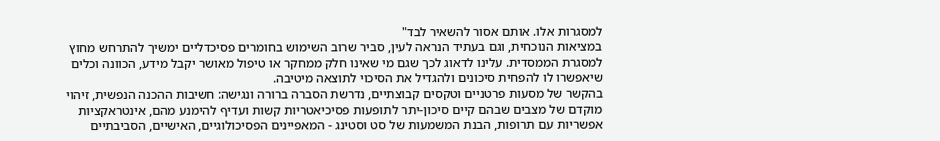למסגרות אלו. אותם אסור להשאיר לבד"
במציאות הנוכחית, וגם בעתיד הנראה לעין, סביר שרוב השימוש בחומרים פסיכדליים ימשיך להתרחש מחוץ למסגרת הממסדית. עלינו לדאוג לכך שגם מי שאינו חלק ממחקר או טיפול מאושר יקבל מידע, הכוונה וכלים שיאפשרו לו להפחית סיכונים ולהגדיל את הסיכוי לתוצאה מיטיבה.
בהקשר של מסעות פרטניים וטקסים קבוצתיים, נדרשת הסברה ברורה ונגישה: חשיבות ההכנה הנפשית, זיהוי מוקדם של מצבים שבהם קיים סיכון-יתר לתופעות פסיכיאטריות קשות ועדיף להימנע מהם, אינטראקציות אפשריות עם תרופות, הבנת המשמעות של סט וסטינג - המאפיינים הפסיכולוגיים, האישיים, הסביבתיים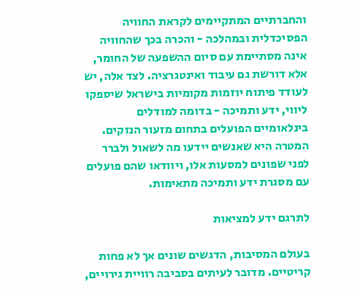והחברתיים המתקיימים לקראת החוויה הפסיכדלית ובמהלכה - והכרה בכך שהחוויה אינה מסתיימת עם סיום ההשפעה של החומר, אלא דורשת גם עיבוד ואינטגרציה. לצד אלה, יש לעודד פיתוח יוזמות מקומיות בישראל שיספקו ליווי, ידע ותמיכה - בדומה למודלים בינלאומיים הפועלים בתחום מזעור הנזקים. המטרה היא שאנשים יידעו מה לשאול ולברר לפני שפונים למסעות אלו, ויוודאו שהם פועלים עם מסגרת ידע ותמיכה מתאימות.

לתרגם ידע למציאות

בעולם המסיבות, הדגשים שונים אך לא פחות קריטיים. מדובר לעיתים בסביבה רוויית גירויים,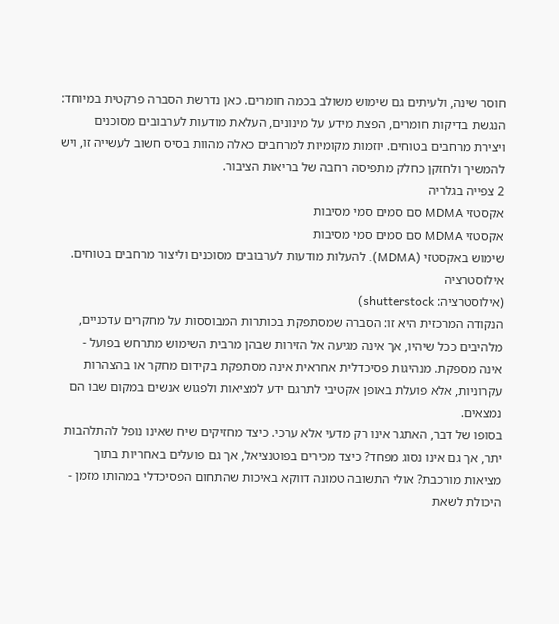חוסר שינה, ולעיתים גם שימוש משולב בכמה חומרים. כאן נדרשת הסברה פרקטית במיוחד: הנגשת בדיקות חומרים, הפצת מידע על מינונים, העלאת מודעות לערבובים מסוכנים ויצירת מרחבים בטוחים. יוזמות מקומיות למרחבים כאלה מהוות בסיס חשוב לעשייה זו, ויש להמשיך ולחזקן כחלק מתפיסה רחבה של בריאות הציבור.
2 צפייה בגלריה
אקסטזי MDMA סם סמים סמי מסיבות
אקסטזי MDMA סם סמים סמי מסיבות
שימוש באקסטזי (MDMA). להעלות מודעות לערבובים מסוכנים וליצור מרחבים בטוחים. אילוסטרציה
(אילוסטרציה: shutterstock)
הנקודה המרכזית היא זו: הסברה שמסתפקת בכותרות המבוססות על מחקרים עדכניים, מלהיבים ככל שיהיו, אך אינה מגיעה אל הזירות שבהן מרבית השימוש מתרחש בפועל - אינה מספקת. מנהיגות פסיכדלית אחראית אינה מסתפקת בקידום מחקר או בהצהרות עקרוניות, אלא פועלת באופן אקטיבי לתרגם ידע למציאות ולפגוש אנשים במקום שבו הם נמצאים.
בסופו של דבר, האתגר אינו רק מדעי אלא ערכי. כיצד מחזיקים שיח שאינו נופל להתלהבות יתר, אך גם אינו נסוג מפחד? כיצד מכירים בפוטנציאל, אך גם פועלים באחריות בתוך מציאות מורכבת? אולי התשובה טמונה דווקא באיכות שהתחום הפסיכדלי במהותו מזמן - היכולת לשאת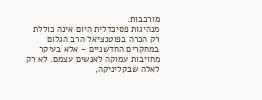מורכבות.
מנהיגות פסיכדלית היום אינה כוללת רק הכרה בפוטנציאל הרב הגלום במחקרים החדשניים - אלא בעיקר מחויבות עמוקה לאנשים עצמם. לא רק לאלה שבקליניקה,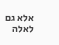אלא גם לאלה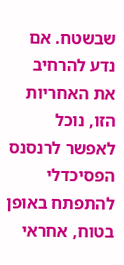שבשטח. אם נדע להרחיב את האחריות הזו, נוכל לאפשר לרנסנס הפסיכדלי להתפתח באופן בטוח, אחראי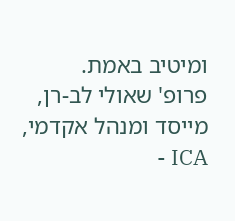ומיטיב באמת.
פרופ' שאולי לב-רן, מייסד ומנהל אקדמי, ICA -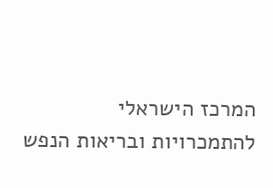המרכז הישראלי להתמכרויות ובריאות הנפש